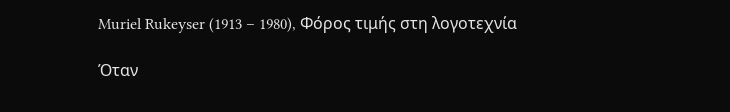Muriel Rukeyser (1913 – 1980), Φόρος τιμής στη λογοτεχνία

Όταν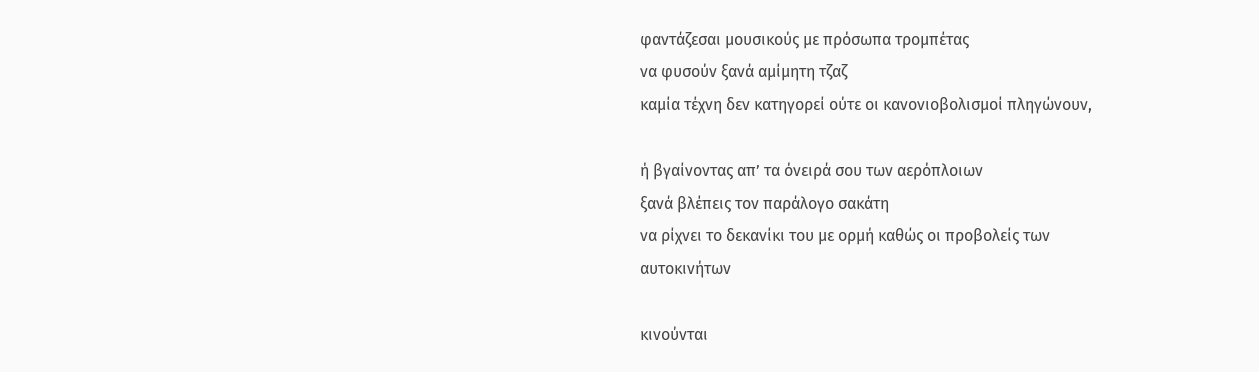φαντάζεσαι μουσικούς με πρόσωπα τρομπέτας
να φυσούν ξανά αμίμητη τζαζ
καμία τέχνη δεν κατηγορεί ούτε οι κανονιοβολισμοί πληγώνουν,

ή βγαίνοντας απ’ τα όνειρά σου των αερόπλοιων
ξανά βλέπεις τον παράλογο σακάτη
να ρίχνει το δεκανίκι του με ορμή καθώς οι προβολείς των
αυτοκινήτων

κινούνται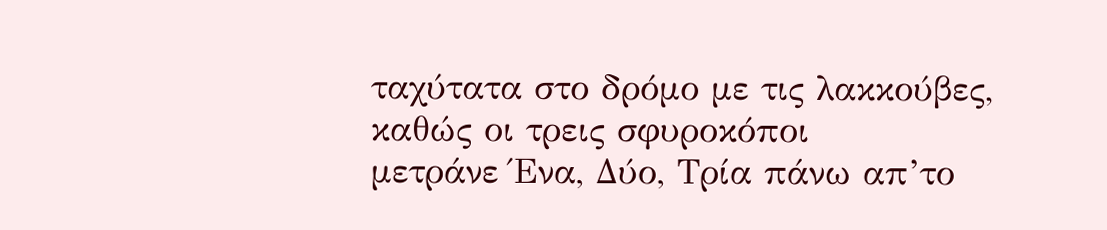ταχύτατα στο δρόμο με τις λακκούβες, καθώς οι τρεις σφυροκόποι
μετράνε Ένα, Δύο, Τρία πάνω απ’το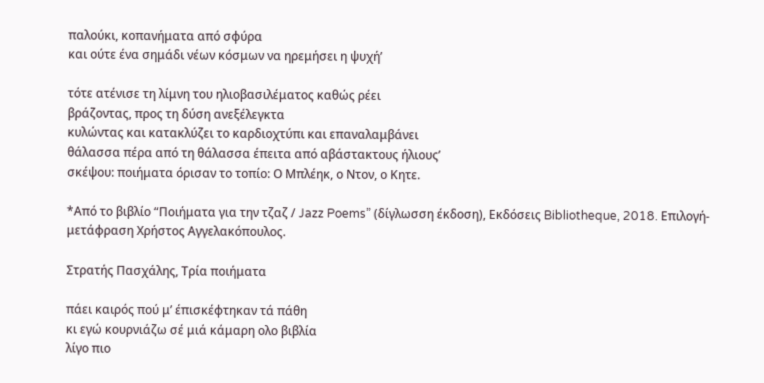παλούκι, κοπανήματα από σφύρα
και ούτε ένα σημάδι νέων κόσμων να ηρεμήσει η ψυχή’

τότε ατένισε τη λίμνη του ηλιοβασιλέματος καθώς ρέει
βράζοντας, προς τη δύση ανεξέλεγκτα
κυλώντας και κατακλύζει το καρδιοχτύπι και επαναλαμβάνει
θάλασσα πέρα από τη θάλασσα έπειτα από αβάστακτους ήλιους’
σκέψου: ποιήματα όρισαν το τοπίο: Ο Μπλέηκ, ο Ντον, ο Κητε.

*Από το βιβλίο “Ποιήματα για την τζαζ / Jazz Poems” (δίγλωσση έκδοση), Εκδόσεις Bibliotheque, 2018. Επιλογή-μετάφραση Χρήστος Αγγελακόπουλος.

Στρατής Πασχάλης, Τρία ποιήματα

πάει καιρός πού μ’ έπισκέφτηκαν τά πάθη
κι εγώ κουρνιάζω σέ μιά κάμαρη ολο βιβλία
λίγο πιο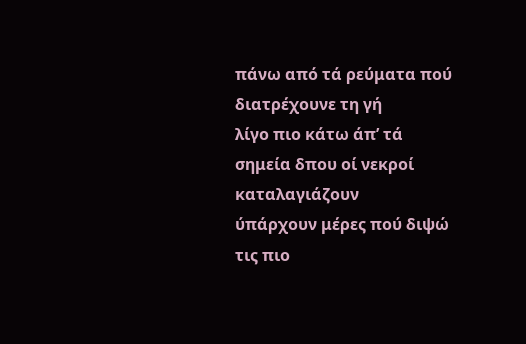πάνω από τά ρεύματα πού διατρέχουνε τη γή
λίγο πιο κάτω άπ’ τά σημεία δπου οί νεκροί καταλαγιάζουν
ύπάρχουν μέρες πού διψώ τις πιο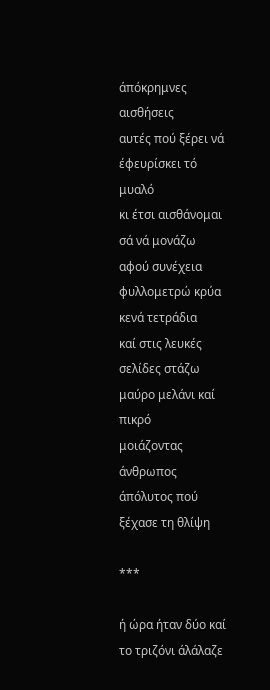άπόκρημνες αισθήσεις
αυτές πού ξέρει νά έφευρίσκει τό μυαλό
κι έτσι αισθάνομαι σά νά μονάζω
αφού συνέχεια φυλλομετρώ κρύα κενά τετράδια
καί στις λευκές σελίδες στάζω μαύρο μελάνι καί πικρό
μοιάζοντας άνθρωπος άπόλυτος πού ξέχασε τη θλίψη

***

ή ώρα ήταν δύο καί το τριζόνι άλάλαζε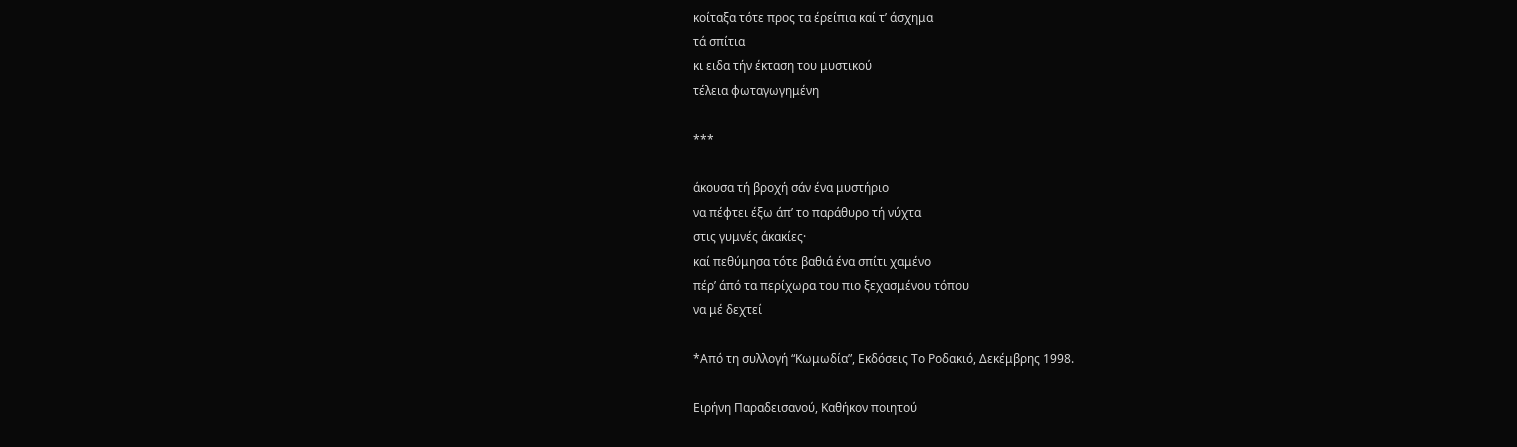κοίταξα τότε προς τα έρείπια καί τ’ άσχημα
τά σπίτια
κι ειδα τήν έκταση του μυστικού
τέλεια φωταγωγημένη

***

άκουσα τή βροχή σάν ένα μυστήριο
να πέφτει έξω άπ’ το παράθυρο τή νύχτα
στις γυμνές άκακίες·
καί πεθύμησα τότε βαθιά ένα σπίτι χαμένο
πέρ’ άπό τα περίχωρα του πιο ξεχασμένου τόπου
να μέ δεχτεί

*Από τη συλλογή “Κωμωδία”, Εκδόσεις Το Ροδακιό, Δεκέμβρης 1998.

Ειρήνη Παραδεισανού, Καθήκον ποιητού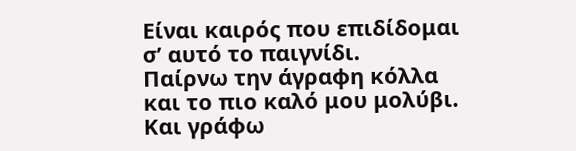Είναι καιρός που επιδίδομαι σ’ αυτό το παιγνίδι.
Παίρνω την άγραφη κόλλα και το πιο καλό μου μολύβι.
Και γράφω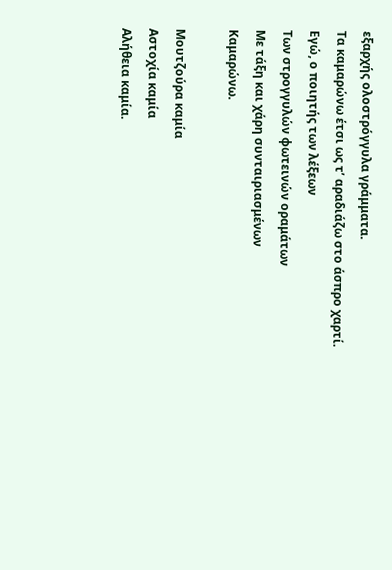εξαρχής ολοστρόγγυλα γράμματα.
Τα καμαρώνω έτσι ως τ’ αραδιάζω στο άσπρο χαρτί.
Εγώ, ο ποιητής των λέξεων
Των στρογγυλών φωτεινών οραμάτων
Με τάξη και χάρη συνταιριασμένων
Καμαρώνω.

Μουτζούρα καμία
Αστοχία καμία
Αλήθεια καμία.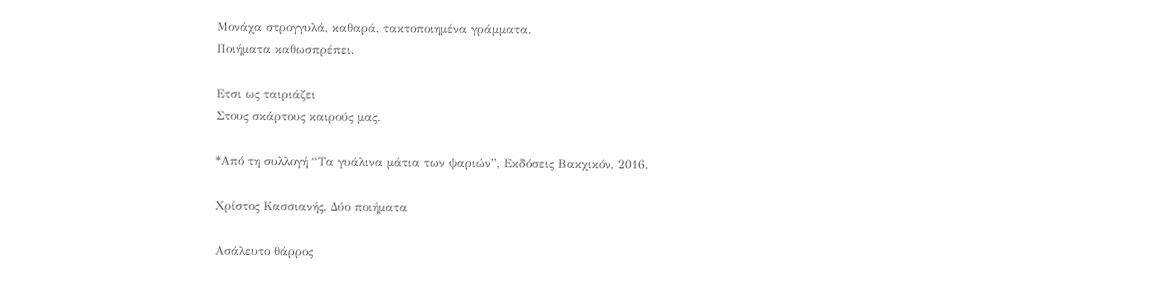Μονάχα στρογγυλά, καθαρά, τακτοποιημένα γράμματα.
Ποιήματα καθωσπρέπει.

Ετσι ως ταιριάζει
Στους σκάρτους καιρούς μας.

*Από τη συλλογή “Τα γυάλινα μάτια των ψαριών”, Εκδόσεις Βακχικόν, 2016.

Χρίστος Κασσιανής, Δύο ποιήματα

Ασάλευτο θάρρος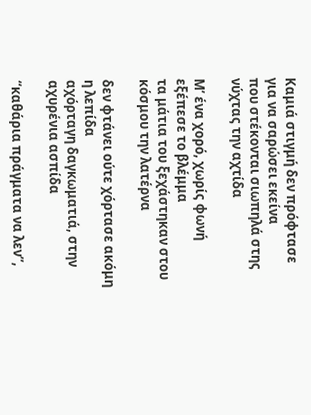Καμιά στιγμή δεν πρόφτασε για να σαρώσει εκείνα
που στέκονται σιωπηλά στης νύχτας την αχτίδα

Μ’ ένα χορό, χωρίς φωνή εξέπεσε το βλέμμα
τα μάτια του ξεχάστηκαν στου κόσμου την λατέρνα

δεν φτάνει ούτε χόρτασε ακόμη η λεπίδα
αχόρταγη δαγκωματιά, στην αχυρένια ασπίδα

“καθάρια πράγματα να λεν”,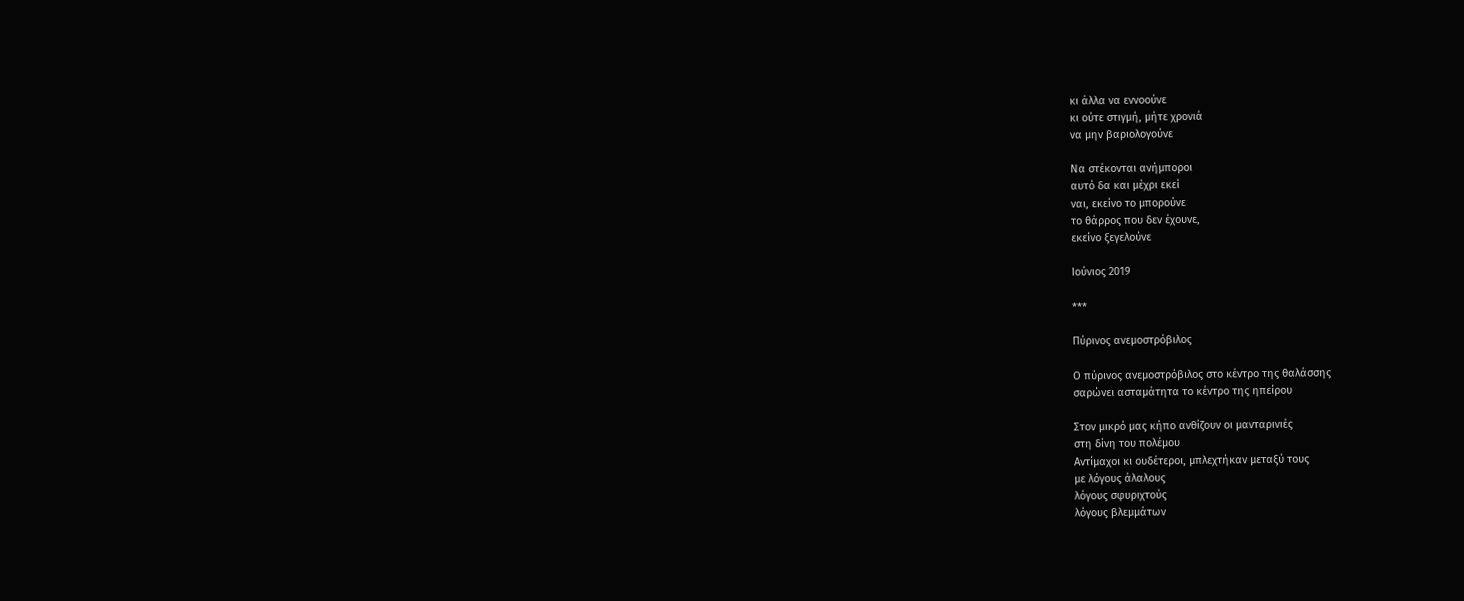κι άλλα να εννοούνε
κι ούτε στιγμή, μήτε χρονιά
να μην βαριολογούνε

Να στέκονται ανήμποροι
αυτό δα και μέχρι εκεί
ναι, εκείνο το μπορούνε
το θάρρος που δεν έχουνε,
εκείνο ξεγελούνε

Ιούνιος 2019

***

Πύρινος ανεμοστρόβιλος

Ο πύρινος ανεμοστρόβιλος στο κέντρο της θαλάσσης
σαρώνει ασταμάτητα το κέντρο της ηπείρου

Στον μικρό μας κήπο ανθίζουν οι μανταρινιές
στη δίνη του πολέμου
Αντίμαχοι κι ουδέτεροι, μπλεχτήκαν μεταξύ τους
με λόγους άλαλους
λόγους σφυριχτούς
λόγους βλεμμάτων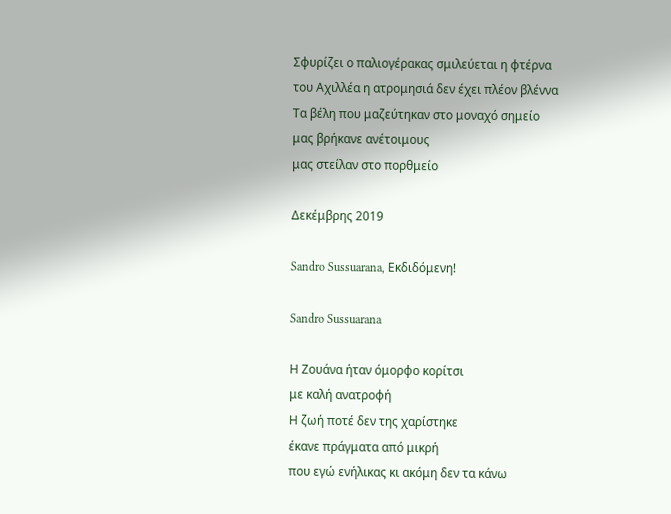Σφυρίζει ο παλιογέρακας σμιλεύεται η φτέρνα
του Αχιλλέα η ατρομησιά δεν έχει πλέον βλέννα
Τα βέλη που μαζεύτηκαν στο μοναχό σημείο
μας βρήκανε ανέτοιμους
μας στείλαν στο πορθμείο

Δεκέμβρης 2019

Sandro Sussuarana, Εκδιδόμενη!

Sandro Sussuarana

Η Ζουάνα ήταν όμορφο κορίτσι
με καλή ανατροφή
Η ζωή ποτέ δεν της χαρίστηκε
έκανε πράγματα από μικρή
που εγώ ενήλικας κι ακόμη δεν τα κάνω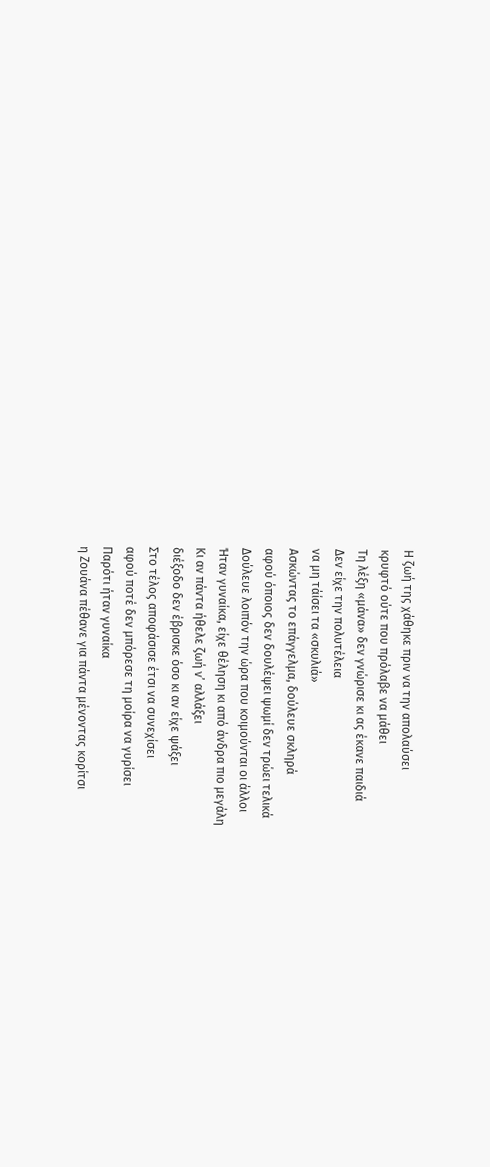Η ζωή της χάθηκε πριν να την απολαύσει
κρυφτό ούτε που πρόλαβε να μάθει
Τη λέξη «μάνα» δεν γνώρισε κι ας έκανε παιδιά
Δεν είχε την πολυτέλεια
να μη τάίσει τα «σκυλιά»
Ασκώντας το επάγγελμα, δούλευε σκληρά
αφού όποιος δεν δουλέψει ψωμί δεν τρώει τελικά
Δούλευε λοιπόν την ώρα που κοιμούνται οι άλλοι
Ήταν γυναίκα, είχε θέληση κι από άνδρα πιο μεγάλη
Κι αν πάντα ήθελε ζωή ν’ αλλάξει
διέξοδο δεν έβρισκε όσο κι αν είχε ψάξει
Στο τέλος αποφάσισε έτσι να συνεχίσει
αφού ποτέ δεν μπόρεσε τη μοίρα να γυρίσει
Παρότι ήταν γυναίκα
η Ζουάνα πέθανε για πάντα μένοντας κορίτσι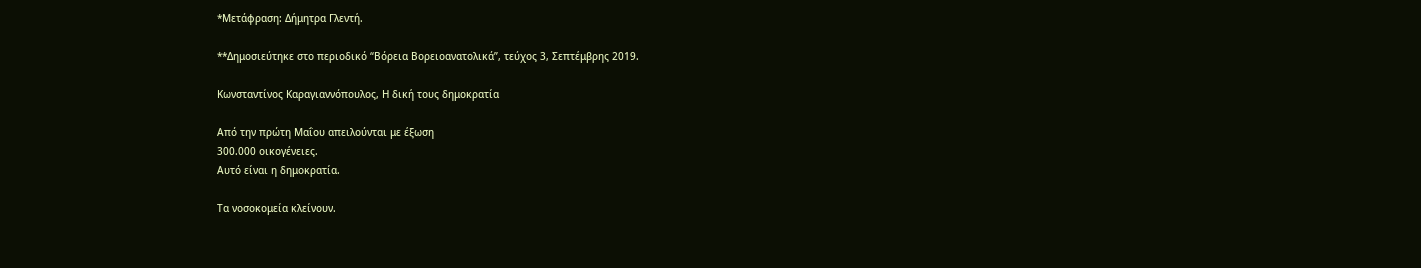*Μετάφραση: Δήμητρα Γλεντή.

**Δημοσιεύτηκε στο περιοδικό “Βόρεια Βορειοανατολικά”, τεύχος 3, Σεπτέμβρης 2019.

Κωνσταντίνος Καραγιαννόπουλος, Η δική τους δημοκρατία

Από την πρώτη Μαΐου απειλούνται με έξωση
300.000 οικογένειες.
Αυτό είναι η δημοκρατία.

Τα νοσοκομεία κλείνουν.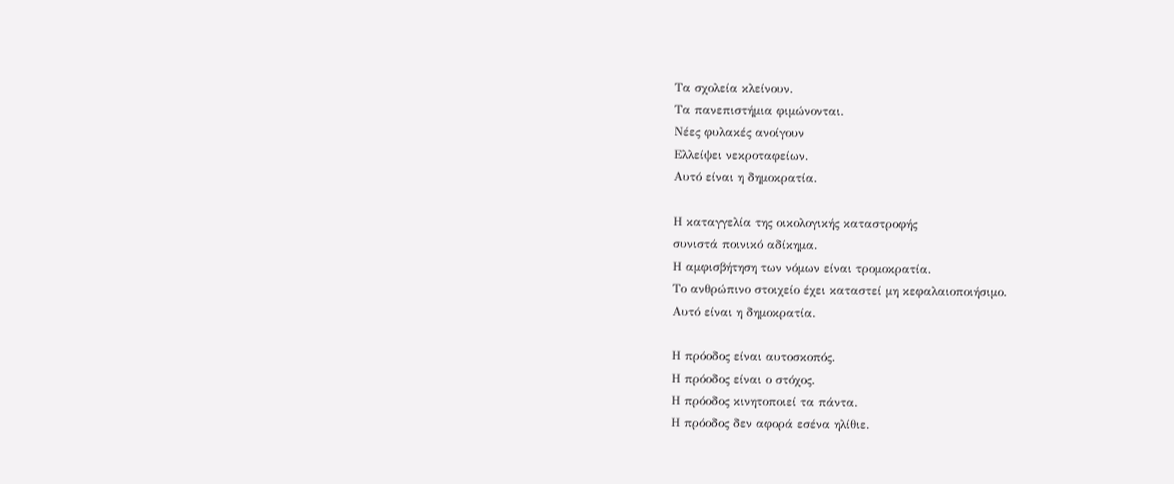Τα σχολεία κλείνουν.
Τα πανεπιστήμια φιμώνονται.
Νέες φυλακές ανοίγουν
Ελλείψει νεκροταφείων.
Αυτό είναι η δημοκρατία.

Η καταγγελία της οικολογικής καταστροφής
συνιστά ποινικό αδίκημα.
Η αμφισβήτηση των νόμων είναι τρομοκρατία.
Το ανθρώπινο στοιχείο έχει καταστεί μη κεφαλαιοποιήσιμο.
Αυτό είναι η δημοκρατία.

Η πρόοδος είναι αυτοσκοπός.
Η πρόοδος είναι ο στόχος.
Η πρόοδος κινητοποιεί τα πάντα.
Η πρόοδος δεν αφορά εσένα ηλίθιε.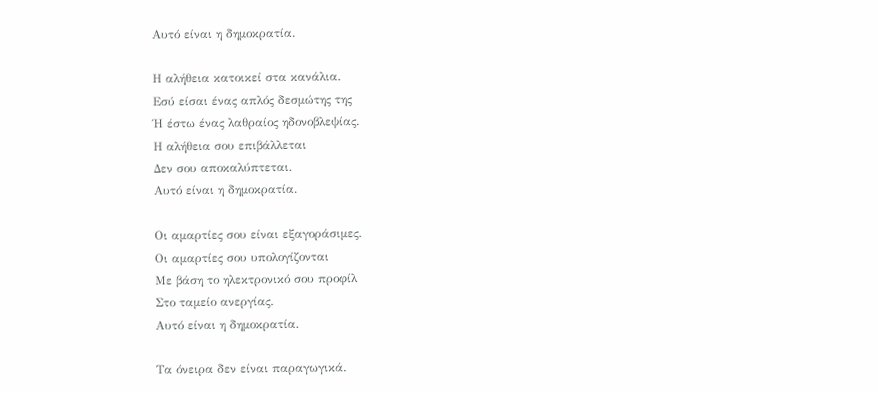Αυτό είναι η δημοκρατία.

Η αλήθεια κατοικεί στα κανάλια.
Εσύ είσαι ένας απλός δεσμώτης της
Ή έστω ένας λαθραίος ηδονοβλεψίας.
Η αλήθεια σου επιβάλλεται
Δεν σου αποκαλύπτεται.
Αυτό είναι η δημοκρατία.

Οι αμαρτίες σου είναι εξαγοράσιμες.
Οι αμαρτίες σου υπολογίζονται
Με βάση το ηλεκτρονικό σου προφίλ
Στο ταμείο ανεργίας.
Αυτό είναι η δημοκρατία.

Τα όνειρα δεν είναι παραγωγικά.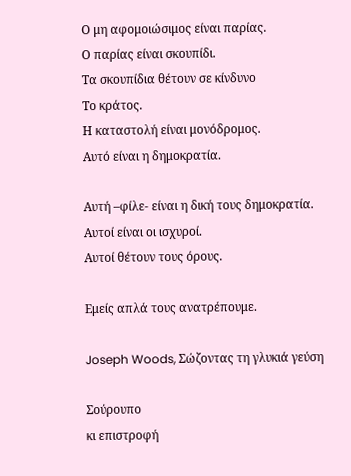Ο μη αφομοιώσιμος είναι παρίας.
Ο παρίας είναι σκουπίδι.
Τα σκουπίδια θέτουν σε κίνδυνο
Το κράτος.
Η καταστολή είναι μονόδρομος.
Αυτό είναι η δημοκρατία.

Αυτή –φίλε- είναι η δική τους δημοκρατία.
Αυτοί είναι οι ισχυροί.
Αυτοί θέτουν τους όρους.

Εμείς απλά τους ανατρέπουμε.

Joseph Woods, Σώζοντας τη γλυκιά γεύση

Σούρουπο
κι επιστροφή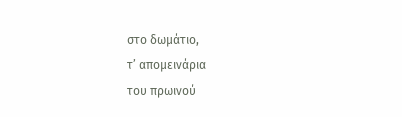στο δωμάτιο,
τ’ απομεινάρια
του πρωινού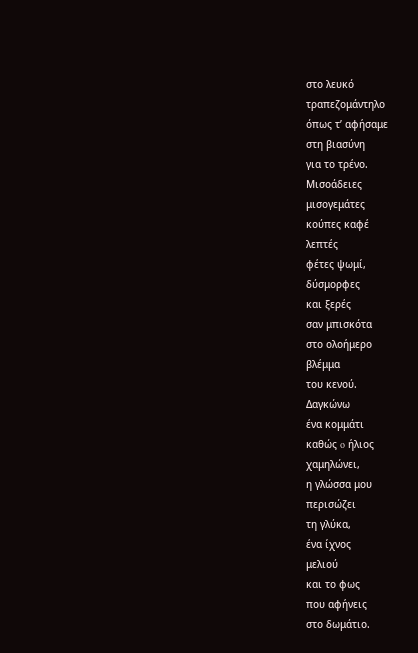στο λευκό
τραπεζομάντηλο
όπως τ’ αφήσαμε
στη βιασύνη
για το τρένο.
Μισοάδειες
μισογεμάτες
κούπες καφέ
λεπτές
φέτες ψωμί,
δύσμορφες
και ξερές
σαν μπισκότα
στο ολοήμερο
βλέμμα
του κενού.
Δαγκώνω
ένα κομμάτι
καθώς o ήλιος
χαμηλώνει,
η γλώσσα μου
περισώζει
τη γλύκα,
ένα ίχνος
μελιού
και το φως
που αφήνεις
στο δωμάτιο.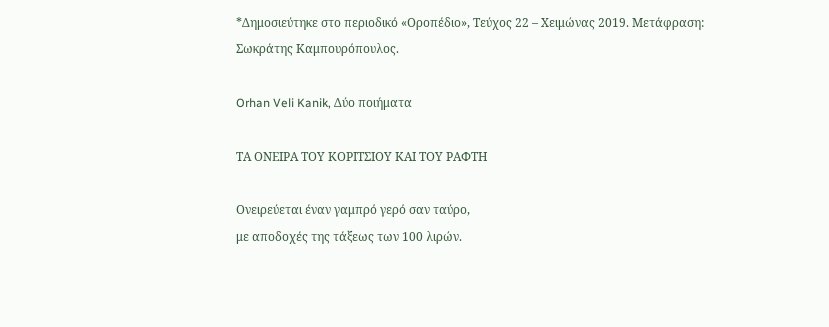*Δημοσιεύτηκε στο περιοδικό «Οροπέδιο», Τεύχος 22 – Χειμώνας 2019. Μετάφραση: Σωκράτης Καμπουρόπουλος.

Orhan Veli Kanik, Δύο ποιήματα

ΤΑ ΟΝΕΙΡΑ ΤΟΥ ΚΟΡΙΤΣΙΟΥ ΚΑΙ ΤΟΥ ΡΑΦΤΗ

Ονειρεύεται έναν γαμπρό γερό σαν ταύρο,
με αποδοχές της τάξεως των 100 λιρών.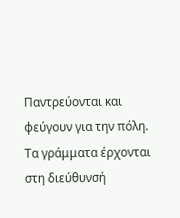Παντρεύονται και φεύγουν για την πόλη.
Τα γράμματα έρχονται στη διεύθυνσή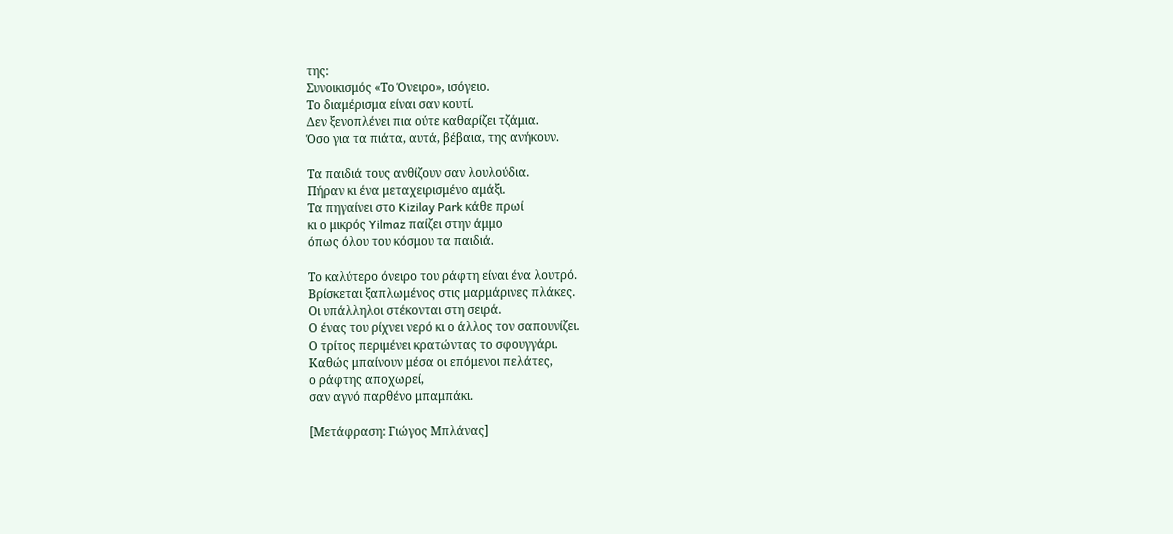της:
Συνοικισμός «Το Όνειρο», ισόγειο.
Το διαμέρισμα είναι σαν κουτί.
Δεν ξενοπλένει πια ούτε καθαρίζει τζάμια.
Όσο για τα πιάτα, αυτά, βέβαια, της ανήκουν.

Τα παιδιά τους ανθίζουν σαν λουλούδια.
Πήραν κι ένα μεταχειρισμένο αμάξι.
Τα πηγαίνει στο Kizilay Park κάθε πρωί
κι ο μικρός Yilmaz παίζει στην άμμο
όπως όλου του κόσμου τα παιδιά.

Το καλύτερο όνειρο του ράφτη είναι ένα λουτρό.
Βρίσκεται ξαπλωμένος στις μαρμάρινες πλάκες.
Οι υπάλληλοι στέκονται στη σειρά.
Ο ένας του ρίχνει νερό κι ο άλλος τον σαπουνίζει.
Ο τρίτος περιμένει κρατώντας το σφουγγάρι.
Καθώς μπαίνουν μέσα οι επόμενοι πελάτες,
ο ράφτης αποχωρεί,
σαν αγνό παρθένο μπαμπάκι.

[Μετάφραση: Γιώγος Μπλάνας]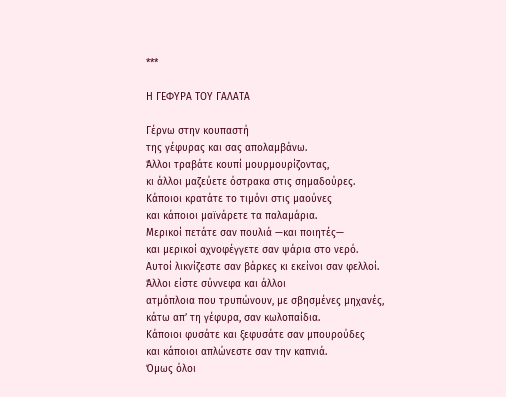***

Η ΓΕΦΥΡΑ ΤΟΥ ΓΑΛΑΤΑ

Γέρνω στην κουπαστή
της γέφυρας και σας απολαμβάνω.
Άλλοι τραβάτε κουπί μουρμουρίζοντας,
κι άλλοι μαζεύετε όστρακα στις σημαδούρες.
Κάποιοι κρατάτε το τιμόνι στις μαούνες
και κάποιοι μαϊνάρετε τα παλαμάρια.
Μερικοί πετάτε σαν πουλιά —και ποιητές—
και μερικοί αχνοφέγγετε σαν ψάρια στο νερό.
Αυτοί λικνίζεστε σαν βάρκες κι εκείνοι σαν φελλοί.
Άλλοι είστε σύννεφα και άλλοι
ατμόπλοια που τρυπώνουν, με σβησμένες μηχανές,
κάτω απ’ τη γέφυρα, σαν κωλοπαίδια.
Κάποιοι φυσάτε και ξεφυσάτε σαν μπουρούδες
και κάποιοι απλώνεστε σαν την καπνιά.
Όμως όλοι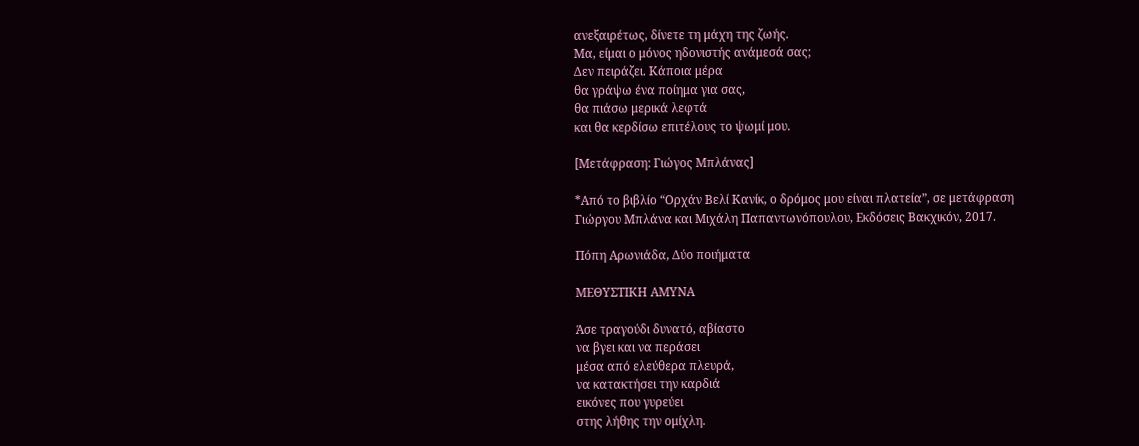ανεξαιρέτως, δίνετε τη μάχη της ζωής.
Μα, είμαι ο μόνος ηδονιστής ανάμεσά σας;
Δεν πειράζει. Κάποια μέρα
θα γράψω ένα ποίημα για σας,
θα πιάσω μερικά λεφτά
και θα κερδίσω επιτέλους το ψωμί μου.

[Μετάφραση: Γιώγος Μπλάνας]

*Από το βιβλίο “Ορχάν Βελί Κανίκ, ο δρόμος μου είναι πλατεία”, σε μετάφραση Γιώργου Μπλάνα και Μιχάλη Παπαντωνόπουλου, Εκδόσεις Βακχικόν, 2017.

Πόπη Αρωνιάδα, Δύο ποιήματα

ΜΕΘΥΣΤΙΚΗ ΑΜΥΝΑ

Άσε τραγούδι δυνατό, αβίαστο
να βγει και να περάσει
μέσα από ελεύθερα πλευρά,
να κατακτήσει την καρδιά
εικόνες που γυρεύει
στης λήθης την ομίχλη.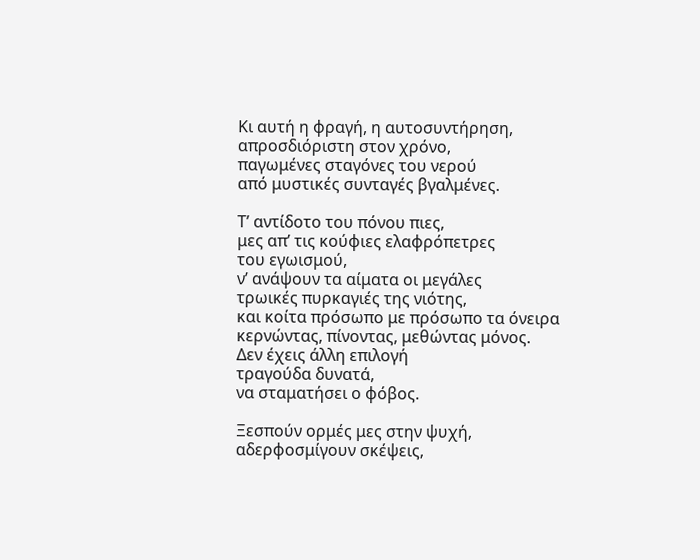Κι αυτή η φραγή, η αυτοσυντήρηση,
απροσδιόριστη στον χρόνο,
παγωμένες σταγόνες του νερού
από μυστικές συνταγές βγαλμένες.

Τ’ αντίδοτο του πόνου πιες,
μες απ’ τις κούφιες ελαφρόπετρες
του εγωισμού,
ν’ ανάψουν τα αίματα οι μεγάλες
τρωικές πυρκαγιές της νιότης,
και κοίτα πρόσωπο με πρόσωπο τα όνειρα
κερνώντας, πίνοντας, μεθώντας μόνος.
Δεν έχεις άλλη επιλογή
τραγούδα δυνατά,
να σταματήσει ο φόβος.

Ξεσπούν ορμές μες στην ψυχή,
αδερφοσμίγουν σκέψεις,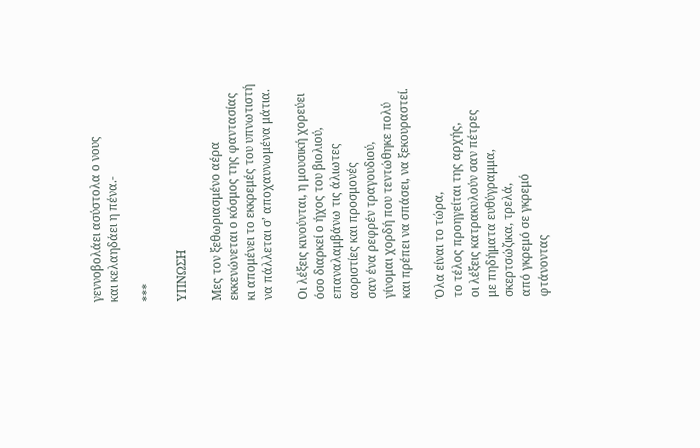γεννοβολάει ασύστολα ο νους
και κελαηδάει η πένα.-

***

ΥΠΝΩΣΗ

Μες τον ξεθωριασμένο αέρα
εκκενώνεται ο κόσμος της φαντασίας
κι απομένει το εκκρεμές του υπνωτιστή
να πάλλεται σ’ αποχαυνωμένα μάτια.

Οι λέξεις κινούνται, η μουσική χορεύει
όσο διαρκεί ο ήχος του βιολιού,
επαναλαμβάνω τις άλιωτες
αοριστίες και προσμονές
σαν ένα ρεφρέν τραγουδιού,
γίνομαι χορδή που τεντώθηκε πολύ
και πρέπει να σπάσει, να ξεκουραστεί.

Όλα είναι το τώρα,
το τέλος προηγείται της αρχής,
οι λέξεις κατρακυλούν σαν πέτρες
με πηδήματα ευθύγραμμα,
σκερτσώζικα, τρελά,
από γκρεμό σε γκρεμό
φτάνοντας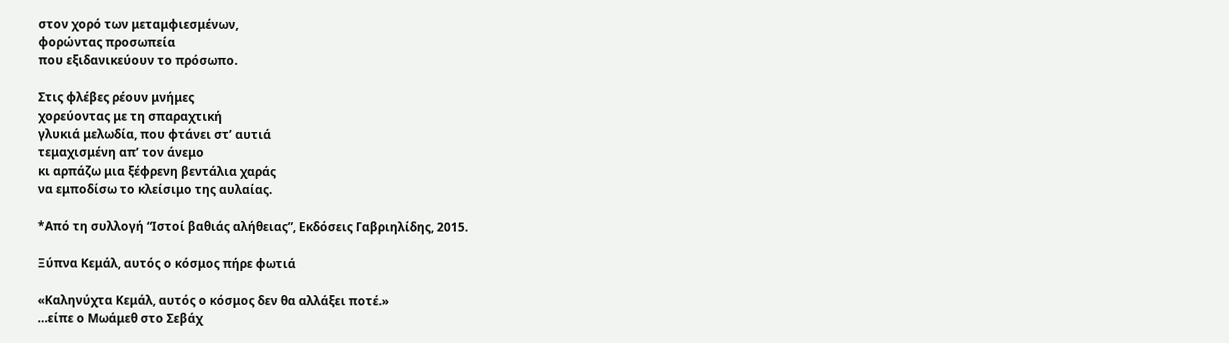στον χορό των μεταμφιεσμένων,
φορώντας προσωπεία
που εξιδανικεύουν το πρόσωπο.

Στις φλέβες ρέουν μνήμες
χορεύοντας με τη σπαραχτική
γλυκιά μελωδία, που φτάνει στ’ αυτιά
τεμαχισμένη απ’ τον άνεμο
κι αρπάζω μια ξέφρενη βεντάλια χαράς
να εμποδίσω το κλείσιμο της αυλαίας.

*Από τη συλλογή “Ιστοί βαθιάς αλήθειας”, Εκδόσεις Γαβριηλίδης, 2015.

Ξύπνα Κεμάλ, αυτός ο κόσμος πήρε φωτιά

«Καληνύχτα Κεμάλ, αυτός ο κόσμος δεν θα αλλάξει ποτέ.»
…είπε ο Μωάμεθ στο Σεβάχ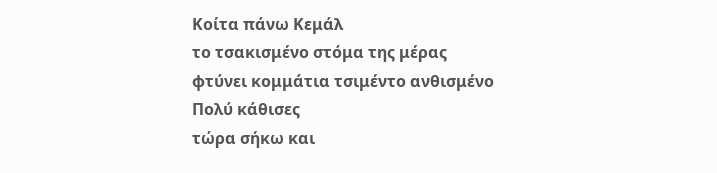Κοίτα πάνω Κεμάλ
το τσακισμένο στόμα της μέρας
φτύνει κομμάτια τσιμέντο ανθισμένο
Πολύ κάθισες
τώρα σήκω και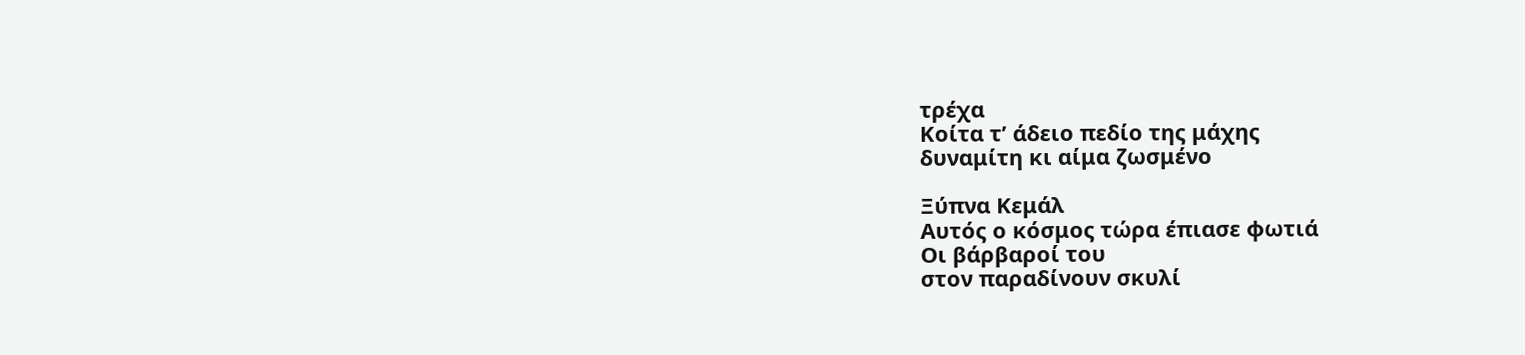τρέχα
Κοίτα τ’ άδειο πεδίο της μάχης
δυναμίτη κι αίμα ζωσμένο

Ξύπνα Κεμάλ
Αυτός ο κόσμος τώρα έπιασε φωτιά
Οι βάρβαροί του
στον παραδίνουν σκυλί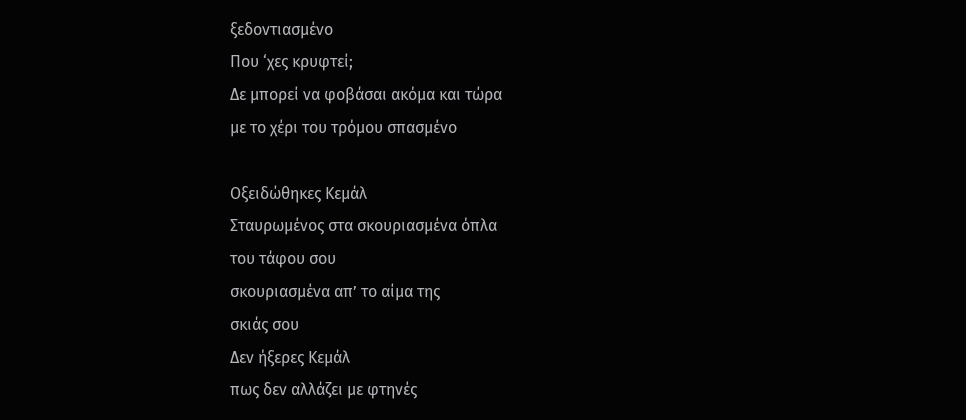ξεδοντιασμένο
Που ‘χες κρυφτεί;
Δε μπορεί να φοβάσαι ακόμα και τώρα
με το χέρι του τρόμου σπασμένο

Οξειδώθηκες Κεμάλ
Σταυρωμένος στα σκουριασμένα όπλα
του τάφου σου
σκουριασμένα απ’ το αίμα της
σκιάς σου
Δεν ήξερες Κεμάλ
πως δεν αλλάζει με φτηνές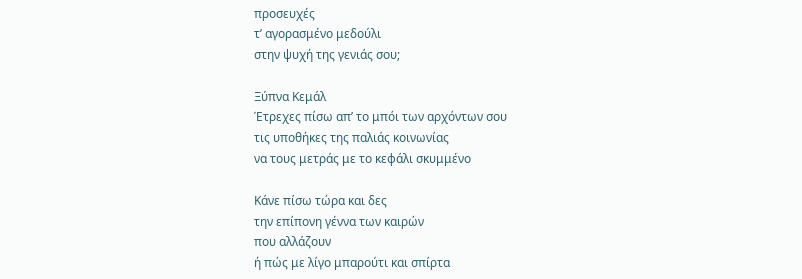προσευχές
τ’ αγορασμένο μεδούλι
στην ψυχή της γενιάς σου;

Ξύπνα Κεμάλ
Έτρεχες πίσω απ’ το μπόι των αρχόντων σου
τις υποθήκες της παλιάς κοινωνίας
να τους μετράς με το κεφάλι σκυμμένο

Κάνε πίσω τώρα και δες
την επίπονη γέννα των καιρών
που αλλάζουν
ή πώς με λίγο μπαρούτι και σπίρτα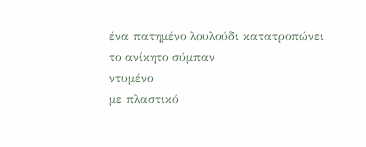ένα πατημένο λουλούδι κατατροπώνει
το ανίκητο σύμπαν
ντυμένο
με πλαστικό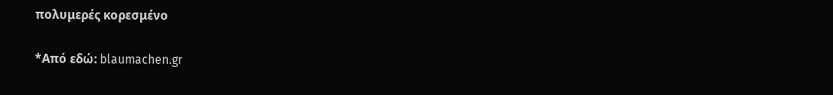πολυμερές κορεσμένο

*Από εδώ: blaumachen.gr